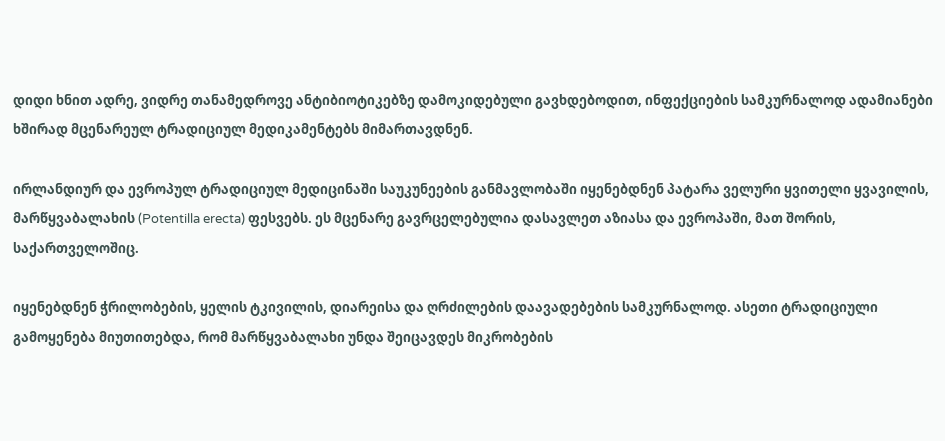დიდი ხნით ადრე, ვიდრე თანამედროვე ანტიბიოტიკებზე დამოკიდებული გავხდებოდით, ინფექციების სამკურნალოდ ადამიანები ხშირად მცენარეულ ტრადიციულ მედიკამენტებს მიმართავდნენ.

ირლანდიურ და ევროპულ ტრადიციულ მედიცინაში საუკუნეების განმავლობაში იყენებდნენ პატარა ველური ყვითელი ყვავილის, მარწყვაბალახის (Potentilla erecta) ფესვებს. ეს მცენარე გავრცელებულია დასავლეთ აზიასა და ევროპაში, მათ შორის, საქართველოშიც.

იყენებდნენ ჭრილობების, ყელის ტკივილის, დიარეისა და ღრძილების დაავადებების სამკურნალოდ. ასეთი ტრადიციული გამოყენება მიუთითებდა, რომ მარწყვაბალახი უნდა შეიცავდეს მიკრობების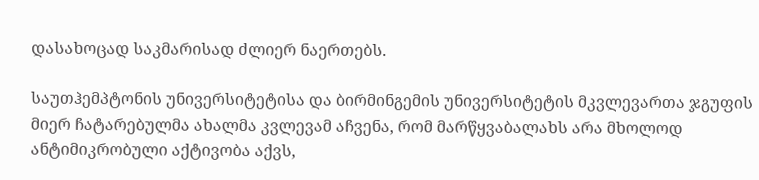დასახოცად საკმარისად ძლიერ ნაერთებს.

საუთჰემპტონის უნივერსიტეტისა და ბირმინგემის უნივერსიტეტის მკვლევართა ჯგუფის მიერ ჩატარებულმა ახალმა კვლევამ აჩვენა, რომ მარწყვაბალახს არა მხოლოდ ანტიმიკრობული აქტივობა აქვს,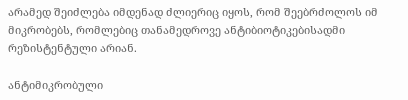არამედ შეიძლება იმდენად ძლიერიც იყოს, რომ შეებრძოლოს იმ მიკრობებს, რომლებიც თანამედროვე ანტიბიოტიკებისადმი რეზისტენტული არიან.

ანტიმიკრობული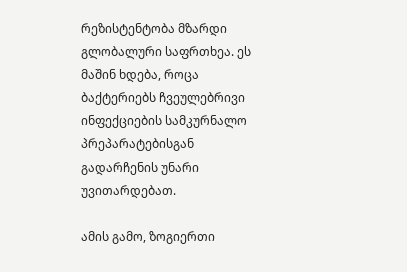რეზისტენტობა მზარდი გლობალური საფრთხეა. ეს მაშინ ხდება, როცა ბაქტერიებს ჩვეულებრივი ინფექციების სამკურნალო პრეპარატებისგან გადარჩენის უნარი უვითარდებათ.

ამის გამო, ზოგიერთი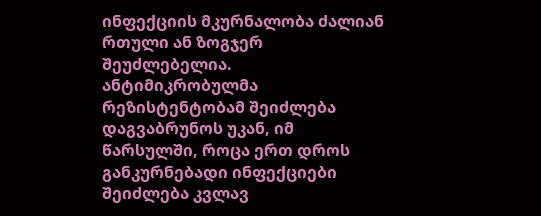ინფექციის მკურნალობა ძალიან რთული ან ზოგჯერ შეუძლებელია. ანტიმიკრობულმა რეზისტენტობამ შეიძლება დაგვაბრუნოს უკან, იმ წარსულში, როცა ერთ დროს განკურნებადი ინფექციები შეიძლება კვლავ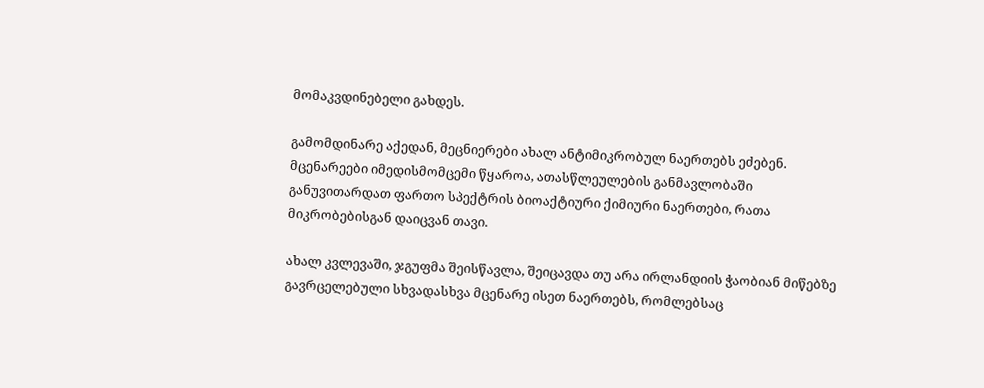მომაკვდინებელი გახდეს.

გამომდინარე აქედან, მეცნიერები ახალ ანტიმიკრობულ ნაერთებს ეძებენ. მცენარეები იმედისმომცემი წყაროა, ათასწლეულების განმავლობაში განუვითარდათ ფართო სპექტრის ბიოაქტიური ქიმიური ნაერთები, რათა მიკრობებისგან დაიცვან თავი.

ახალ კვლევაში, ჯგუფმა შეისწავლა, შეიცავდა თუ არა ირლანდიის ჭაობიან მიწებზე გავრცელებული სხვადასხვა მცენარე ისეთ ნაერთებს, რომლებსაც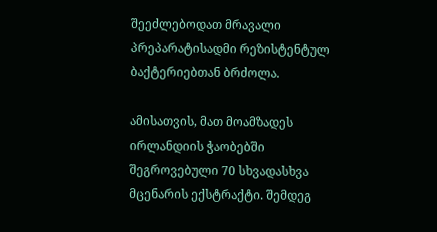შეეძლებოდათ მრავალი პრეპარატისადმი რეზისტენტულ ბაქტერიებთან ბრძოლა.

ამისათვის, მათ მოამზადეს ირლანდიის ჭაობებში შეგროვებული 70 სხვადასხვა მცენარის ექსტრაქტი. შემდეგ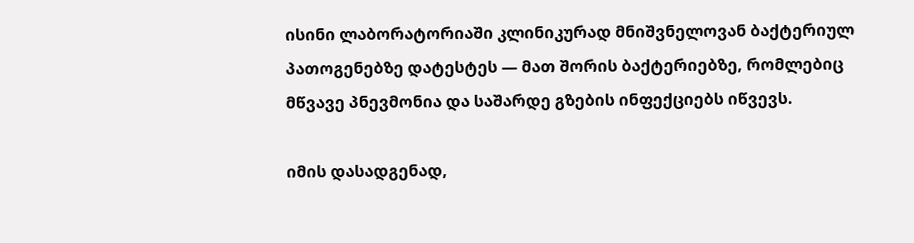ისინი ლაბორატორიაში კლინიკურად მნიშვნელოვან ბაქტერიულ პათოგენებზე დატესტეს — მათ შორის ბაქტერიებზე, რომლებიც მწვავე პნევმონია და საშარდე გზების ინფექციებს იწვევს.

იმის დასადგენად,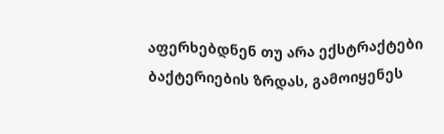აფერხებდნენ თუ არა ექსტრაქტები ბაქტერიების ზრდას, გამოიყენეს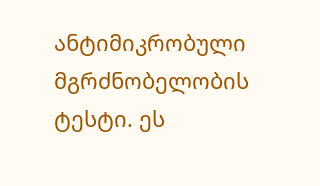ანტიმიკრობული მგრძნობელობის ტესტი. ეს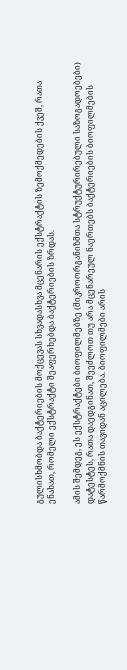გულისხმობდა ბაქტერიების მოქცევას სხვადასხვა მცენარის ექსტრაქტის ზემოქმედების ქვეშ, რათა ენახათ, რომელი ექსტრაქტი შეაფერხებდა ბაქტერიების ზრდას.

ამის შემდეგ, ეს ექსტრაქტები ბიოფილმებზე (მიკროორგანიზმთა სტრუქტურირებული საზოგადოებები) დატესტეს, რათა დაედგინათ, შეეძლოთ თუ არა მცენარეულ ნაერთებს ბაქტერიების ბიოფილმების წარმოქმნის თავიდან აცილება. ბიოფილმები არის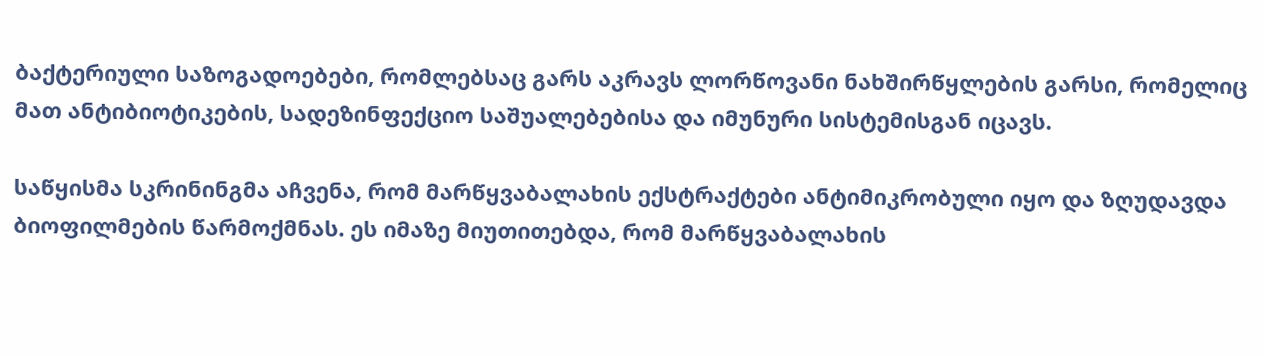ბაქტერიული საზოგადოებები, რომლებსაც გარს აკრავს ლორწოვანი ნახშირწყლების გარსი, რომელიც მათ ანტიბიოტიკების, სადეზინფექციო საშუალებებისა და იმუნური სისტემისგან იცავს.

საწყისმა სკრინინგმა აჩვენა, რომ მარწყვაბალახის ექსტრაქტები ანტიმიკრობული იყო და ზღუდავდა ბიოფილმების წარმოქმნას. ეს იმაზე მიუთითებდა, რომ მარწყვაბალახის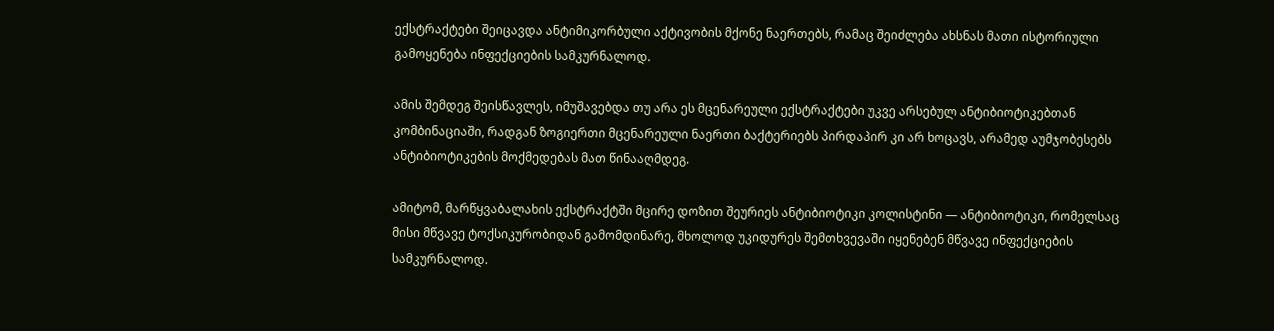ექსტრაქტები შეიცავდა ანტიმიკორბული აქტივობის მქონე ნაერთებს, რამაც შეიძლება ახსნას მათი ისტორიული გამოყენება ინფექციების სამკურნალოდ.

ამის შემდეგ შეისწავლეს, იმუშავებდა თუ არა ეს მცენარეული ექსტრაქტები უკვე არსებულ ანტიბიოტიკებთან კომბინაციაში, რადგან ზოგიერთი მცენარეული ნაერთი ბაქტერიებს პირდაპირ კი არ ხოცავს, არამედ აუმჯობესებს ანტიბიოტიკების მოქმედებას მათ წინააღმდეგ.

ამიტომ, მარწყვაბალახის ექსტრაქტში მცირე დოზით შეურიეს ანტიბიოტიკი კოლისტინი — ანტიბიოტიკი, რომელსაც მისი მწვავე ტოქსიკურობიდან გამომდინარე, მხოლოდ უკიდურეს შემთხვევაში იყენებენ მწვავე ინფექციების სამკურნალოდ.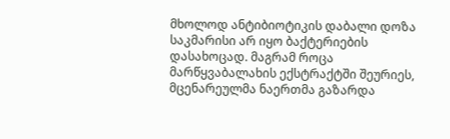მხოლოდ ანტიბიოტიკის დაბალი დოზა საკმარისი არ იყო ბაქტერიების დასახოცად. მაგრამ როცა მარწყვაბალახის ექსტრაქტში შეურიეს, მცენარეულმა ნაერთმა გაზარდა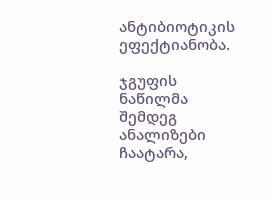ანტიბიოტიკის ეფექტიანობა.

ჯგუფის ნაწილმა შემდეგ ანალიზები ჩაატარა,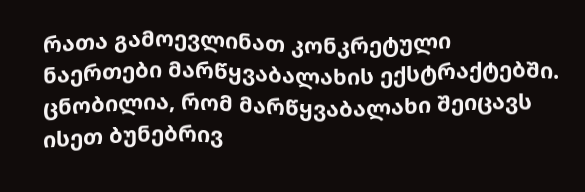რათა გამოევლინათ კონკრეტული ნაერთები მარწყვაბალახის ექსტრაქტებში. ცნობილია, რომ მარწყვაბალახი შეიცავს ისეთ ბუნებრივ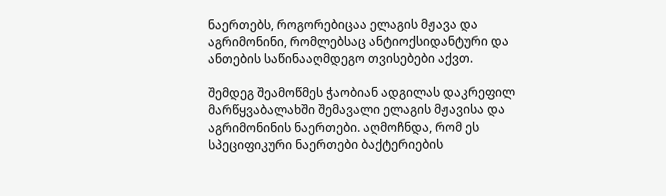ნაერთებს, როგორებიცაა ელაგის მჟავა და აგრიმონინი, რომლებსაც ანტიოქსიდანტური და ანთების საწინააღმდეგო თვისებები აქვთ.

შემდეგ შეამოწმეს ჭაობიან ადგილას დაკრეფილ მარწყვაბალახში შემავალი ელაგის მჟავისა და აგრიმონინის ნაერთები. აღმოჩნდა, რომ ეს სპეციფიკური ნაერთები ბაქტერიების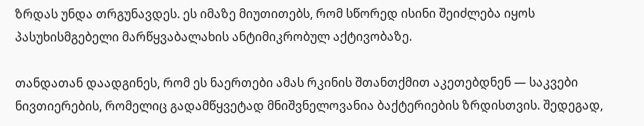ზრდას უნდა თრგუნავდეს. ეს იმაზე მიუთითებს, რომ სწორედ ისინი შეიძლება იყოს პასუხისმგებელი მარწყვაბალახის ანტიმიკრობულ აქტივობაზე.

თანდათან დაადგინეს, რომ ეს ნაერთები ამას რკინის შთანთქმით აკეთებდნენ — საკვები ნივთიერების, რომელიც გადამწყვეტად მნიშვნელოვანია ბაქტერიების ზრდისთვის. შედეგად,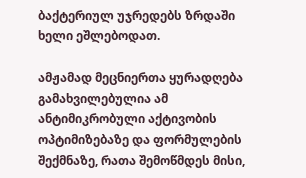ბაქტერიულ უჯრედებს ზრდაში ხელი ეშლებოდათ.

ამჟამად მეცნიერთა ყურადღება გამახვილებულია ამ ანტიმიკრობული აქტივობის ოპტიმიზებაზე და ფორმულების შექმნაზე, რათა შემოწმდეს მისი,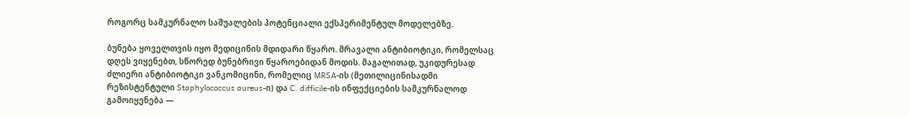როგორც სამკურნალო საშუალების პოტენციალი ექსპერიმენტულ მოდელებზე.

ბუნება ყოველთვის იყო მედიცინის მდიდარი წყარო. მრავალი ანტიბიოტიკი, რომელსაც დღეს ვიყენებთ, სწორედ ბუნებრივი წყაროებიდან მოდის. მაგალითად, უკიდურესად ძლიერი ანტიბიოტიკი ვანკომიცინი, რომელიც MRSA-ის (მეთილიცინისადმი რეზისტენტული Staphylococcus aureus-ი) და C. difficile-ის ინფექციების სამკურნალოდ გამოიყენება —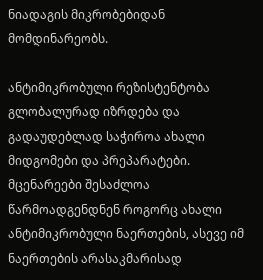ნიადაგის მიკრობებიდან მომდინარეობს.

ანტიმიკრობული რეზისტენტობა გლობალურად იზრდება და გადაუდებლად საჭიროა ახალი მიდგომები და პრეპარატები. მცენარეები შესაძლოა წარმოადგენდნენ როგორც ახალი ანტიმიკრობული ნაერთების, ასევე იმ ნაერთების არასაკმარისად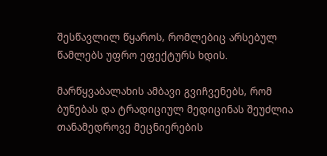შესწავლილ წყაროს, რომლებიც არსებულ წამლებს უფრო ეფექტურს ხდის.

მარწყვაბალახის ამბავი გვიჩვენებს, რომ ბუნებას და ტრადიციულ მედიცინას შეუძლია თანამედროვე მეცნიერების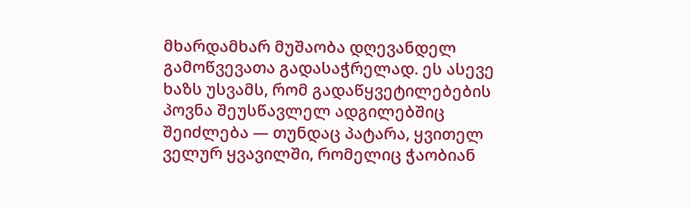მხარდამხარ მუშაობა დღევანდელ გამოწვევათა გადასაჭრელად. ეს ასევე ხაზს უსვამს, რომ გადაწყვეტილებების პოვნა შეუსწავლელ ადგილებშიც შეიძლება — თუნდაც პატარა, ყვითელ ველურ ყვავილში, რომელიც ჭაობიან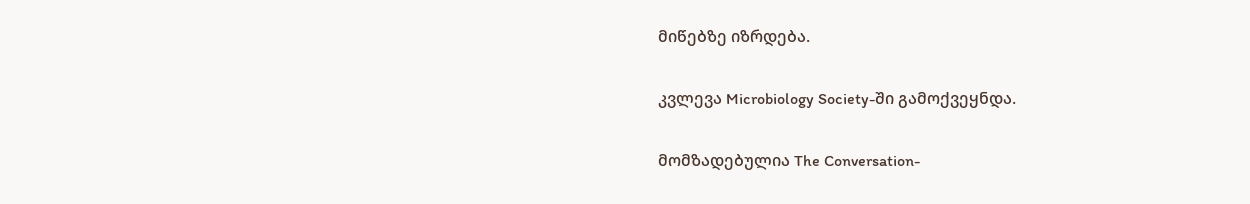მიწებზე იზრდება.

კვლევა Microbiology Society-ში გამოქვეყნდა.

მომზადებულია The Conversation-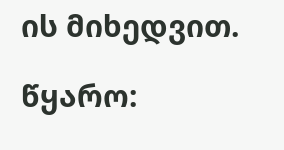ის მიხედვით.

წყარო: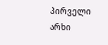პირველი არხი